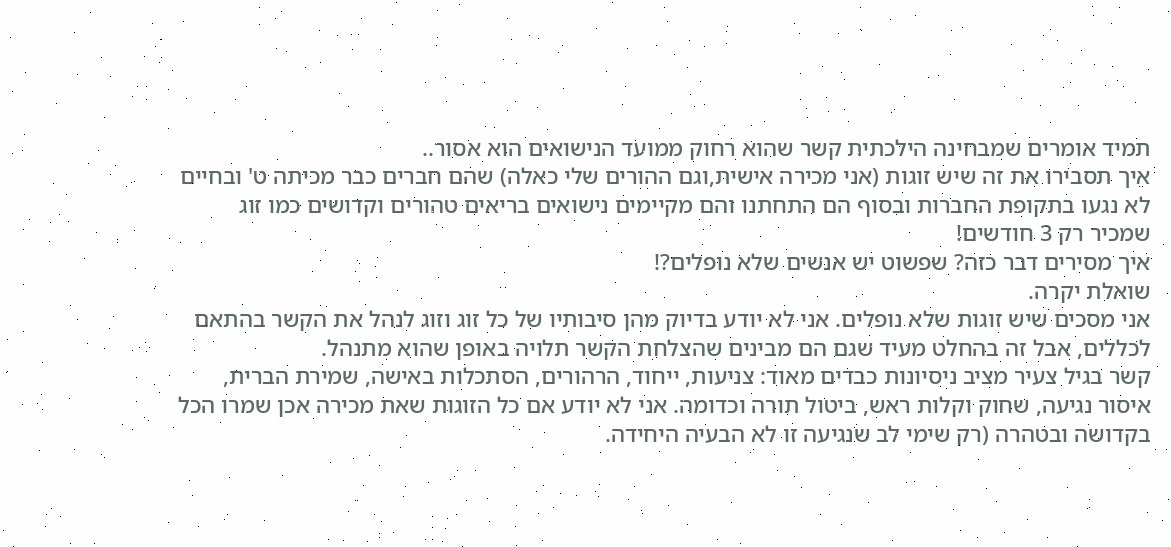תמיד אומרים שמבחינה הילכתית קשר שהוא רחוק ממועד הנישואים הוא אסור..
איך תסבירו את זה שיש זוגות (אני מכירה אישית,וגם ההורים שלי כאלה) שהם חברים כבר מכיתה ט' ובחיים לא נגעו בתקופת החברות ובסוף הם התחתנו והם מקיימים נישואים בריאים טהורים וקדושים כמו זוג שמכיר רק 3 חודשים!
איך מסירים דבר כזה? שפשוט יש אנשים שלא נופלים?!
שואלת יקרה.
אני מסכים שיש זוגות שלא נופלים. אני לא יודע בדיוק מהן סיבותיו של כל זוג וזוג לנהל את הקשר בהתאם לכללים, אבל זה בהחלט מעיד שגם הם מבינים שהצלחת הקשר תלויה באופן שהוא מתנהל.
קשר בגיל צעיר מציב ניסיונות כבדים מאוד: צניעות, ייחוד, הרהורים, הסתכלות באישה, שמירת הברית, איסור נגיעה, שחוק וקלות ראש, ביטול תורה וכדומה. אני לא יודע אם כל הזוגות שאת מכירה אכן שמרו הכל בקדושה ובטהרה (רק שימי לב שנגיעה זו לא הבעיה היחידה.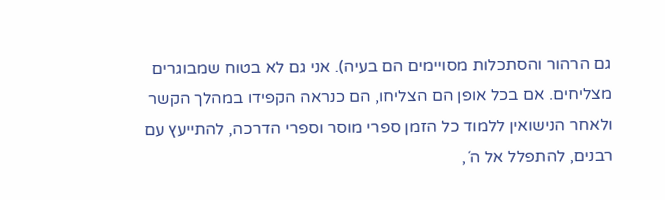גם הרהור והסתכלות מסויימים הם בעיה). אני גם לא בטוח שמבוגרים מצליחים. אם בכל אופן הם הצליחו, הם כנראה הקפידו במהלך הקשר ולאחר הנישואין ללמוד כל הזמן ספרי מוסר וספרי הדרכה, להתייעץ עם רבנים, להתפלל אל ה´,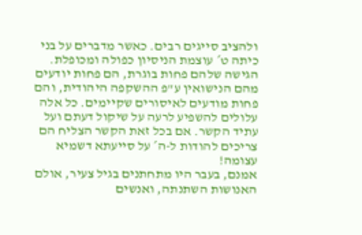ולהציב סייגים רבים. כאשר מדברים על בני כיתה ט´ עוצמת הניסיון כפולה ומכופלת. הגישה שלהם פחות בוגרת, הם פחות יודעים מהם הנישואין ע"פ ההשקפה היהודית, והם פחות מודעים לאיסורים שקיימים. כל אלה עלולים להשפיע לרעה על שיקול דעתם ועל עתיד הקשר. אם בכל זאת הקשר הצליח הם צריכים להודות ל-ה´ על סייעתא דשמיא עצומה!
אמנם, בעבר היו מתחתנים בגיל צעיר, אולם האנושות השתנתה, ואנשים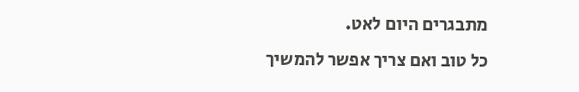מתבגרים היום לאט.
כל טוב ואם צריך אפשר להמשיך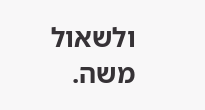ולשאול
משה.